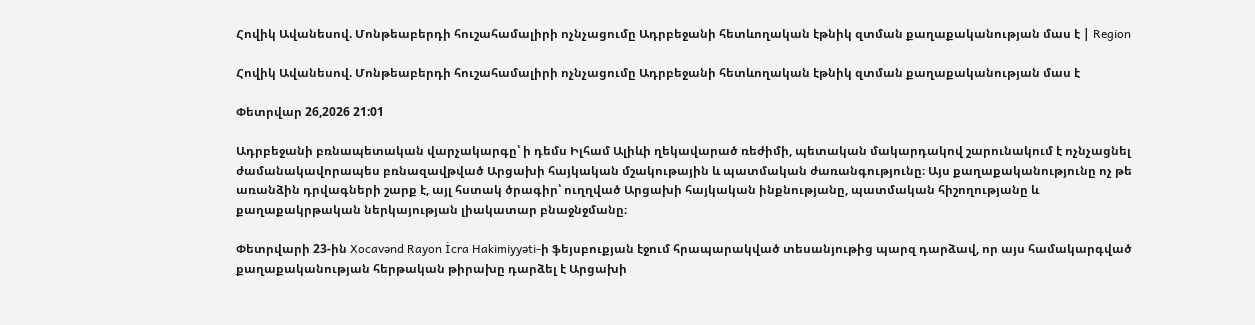Հովիկ Ավանեսով. Մոնթեաբերդի հուշահամալիրի ոչնչացումը Ադրբեջանի հետևողական էթնիկ զտման քաղաքականության մաս է | Region

Հովիկ Ավանեսով. Մոնթեաբերդի հուշահամալիրի ոչնչացումը Ադրբեջանի հետևողական էթնիկ զտման քաղաքականության մաս է

Փետրվար 26,2026 21:01

Ադրբեջանի բռնապետական վարչակարգը՝ ի դեմս Իլհամ Ալիևի ղեկավարած ռեժիմի, պետական մակարդակով շարունակում է ոչնչացնել ժամանակավորապես բռնազավթված Արցախի հայկական մշակութային և պատմական ժառանգությունը։ Այս քաղաքականությունը ոչ թե առանձին դրվագների շարք է, այլ հստակ ծրագիր՝ ուղղված Արցախի հայկական ինքնությանը, պատմական հիշողությանը և քաղաքակրթական ներկայության լիակատար բնաջնջմանը։

Փետրվարի 23-ին Xocavənd Rayon İcra Hakimiyyəti-ի ֆեյսբուքյան էջում հրապարակված տեսանյութից պարզ դարձավ, որ այս համակարգված քաղաքականության հերթական թիրախը դարձել է Արցախի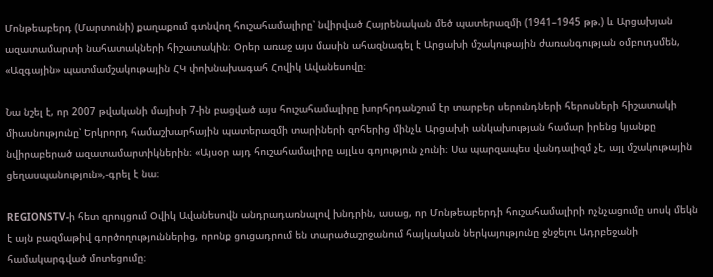Մոնթեաբերդ (Մարտունի) քաղաքում գտնվող հուշահամալիրը՝ նվիրված Հայրենական մեծ պատերազմի (1941–1945 թթ.) և Արցախյան ազատամարտի նահատակների հիշատակին։ Օրեր առաջ այս մասին ահազնագել է Արցախի մշակութային ժառանգության օմբուդսմեն, «Ազգային» պատմամշակութային ՀԿ փոխնախագահ Հովիկ Ավանեսովը։

Նա նշել է, որ 2007 թվականի մայիսի 7-ին բացված այս հուշահամալիրը խորհրդանշում էր տարբեր սերունդների հերոսների հիշատակի միասնությունը՝ Երկրորդ համաշխարհային պատերազմի տարիների զոհերից մինչև Արցախի անկախության համար իրենց կյանքը նվիրաբերած ազատամարտիկներին։ «Այսօր այդ հուշահամալիրը այլևս գոյություն չունի։ Սա պարզապես վանդալիզմ չէ, այլ մշակութային ցեղասպանություն»,-գրել է նա։

REGIONSTV-ի հետ զրույցում Օվիկ Ավանեսովն անդրադառնալով խնդրին, ասաց, որ Մոնթեաբերդի հուշահամալիրի ոչնչացումը սոսկ մեկն է այն բազմաթիվ գործողություններից, որոնք ցուցադրում են տարածաշրջանում հայկական ներկայությունը ջնջելու Ադրբեջանի համակարգված մոտեցումը։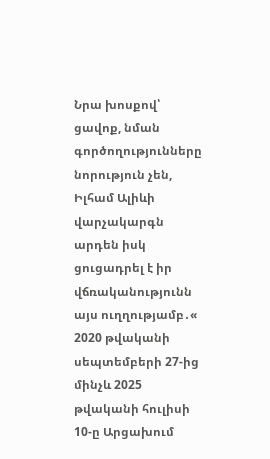Նրա խոսքով՝  ցավոք, նման գործողությունները նորություն չեն, Իլհամ Ալիևի վարչակարգն արդեն իսկ ցուցադրել է իր վճռականությունն այս ուղղությամբ․« 2020 թվականի սեպտեմբերի 27-ից մինչև 2025 թվականի հուլիսի 10-ը Արցախում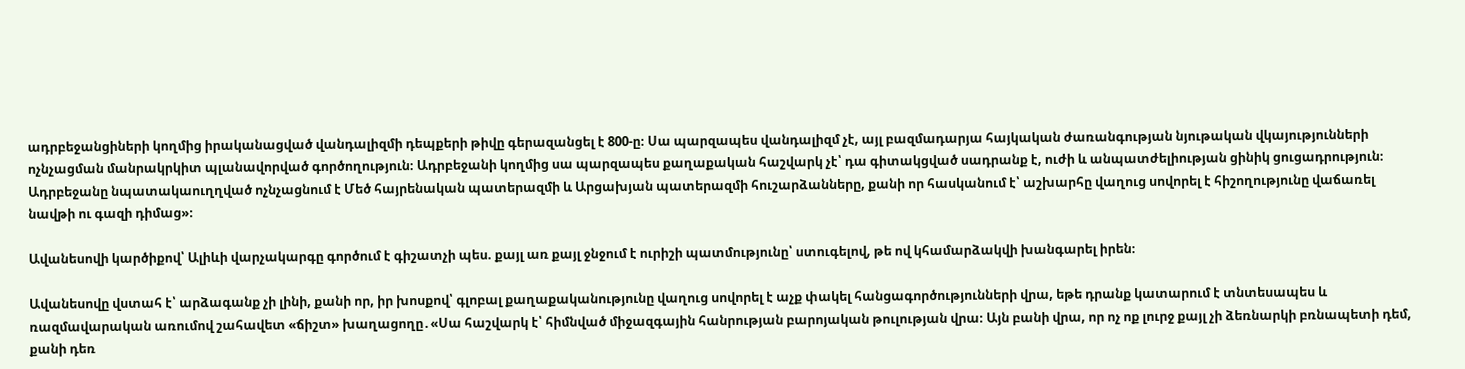ադրբեջանցիների կողմից իրականացված վանդալիզմի դեպքերի թիվը գերազանցել է 800-ը։ Սա պարզապես վանդալիզմ չէ, այլ բազմադարյա հայկական ժառանգության նյութական վկայությունների ոչնչացման մանրակրկիտ պլանավորված գործողություն։ Ադրբեջանի կողմից սա պարզապես քաղաքական հաշվարկ չէ՝ դա գիտակցված սադրանք է, ուժի և անպատժելիության ցինիկ ցուցադրություն։ Ադրբեջանը նպատակաուղղված ոչնչացնում է Մեծ հայրենական պատերազմի և Արցախյան պատերազմի հուշարձանները, քանի որ հասկանում է՝ աշխարհը վաղուց սովորել է հիշողությունը վաճառել նավթի ու գազի դիմաց»։

Ավանեսովի կարծիքով՝ Ալիևի վարչակարգը գործում է գիշատչի պես. քայլ առ քայլ ջնջում է ուրիշի պատմությունը՝ ստուգելով, թե ով կհամարձակվի խանգարել իրեն։

Ավանեսովը վստահ է՝ արձագանք չի լինի, քանի որ, իր խոսքով՝ գլոբալ քաղաքականությունը վաղուց սովորել է աչք փակել հանցագործությունների վրա, եթե դրանք կատարում է տնտեսապես և ռազմավարական առումով շահավետ «ճիշտ» խաղացողը․«Սա հաշվարկ է՝ հիմնված միջազգային հանրության բարոյական թուլության վրա։ Այն բանի վրա, որ ոչ ոք լուրջ քայլ չի ձեռնարկի բռնապետի դեմ, քանի դեռ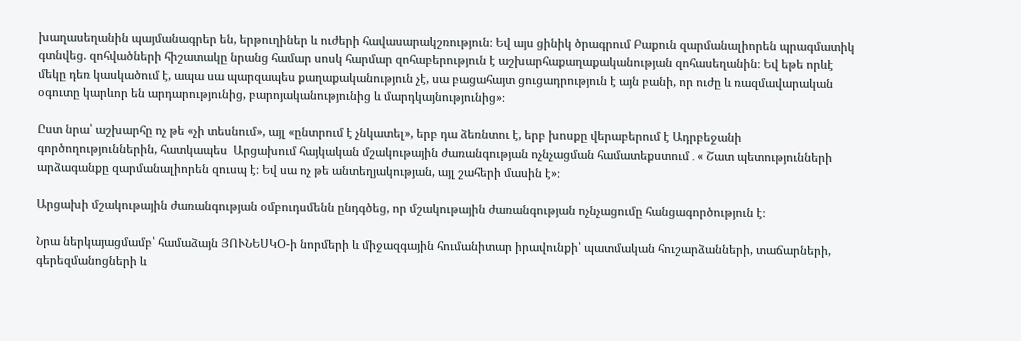խաղասեղանին պայմանագրեր են, երթուղիներ և ուժերի հավասարակշռություն։ Եվ այս ցինիկ ծրագրում Բաքուն զարմանալիորեն պրագմատիկ գտնվեց. զոհվածների հիշատակը նրանց համար սոսկ հարմար զոհաբերություն է աշխարհաքաղաքականության զոհասեղանին։ Եվ եթե որևէ մեկը դեռ կասկածում է, ապա սա պարզապես քաղաքականություն չէ, սա բացահայտ ցուցադրություն է այն բանի, որ ուժը և ռազմավարական օգուտը կարևոր են արդարությունից, բարոյականությունից և մարդկայնությունից»։

Ըստ նրա՝ աշխարհը ոչ թե «չի տեսնում», այլ «ընտրում է չնկատել», երբ դա ձեռնտու է, երբ խոսքը վերաբերում է Ադրբեջանի գործողություններին, հատկապես  Արցախում հայկական մշակութային ժառանգության ոչնչացման համատեքստում․« Շատ պետությունների արձագանքը զարմանալիորեն զուսպ է։ Եվ սա ոչ թե անտեղյակության, այլ շահերի մասին է»։

Արցախի մշակութային ժառանգության օմբուդսմենն ընդգծեց, որ մշակութային ժառանգության ոչնչացումը հանցագործություն է։

Նրա ներկայացմամբ՝ համաձայն ՅՈՒՆԵՍԿՕ-ի նորմերի և միջազգային հումանիտար իրավունքի՝ պատմական հուշարձանների, տաճարների, գերեզմանոցների և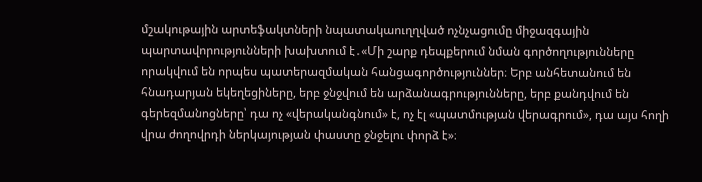մշակութային արտեֆակտների նպատակաուղղված ոչնչացումը միջազգային պարտավորությունների խախտում է․«Մի շարք դեպքերում նման գործողությունները որակվում են որպես պատերազմական հանցագործություններ։ Երբ անհետանում են հնադարյան եկեղեցիները, երբ ջնջվում են արձանագրությունները, երբ քանդվում են գերեզմանոցները՝ դա ոչ «վերականգնում» է, ոչ էլ «պատմության վերագրում», դա այս հողի վրա ժողովրդի ներկայության փաստը ջնջելու փորձ է»։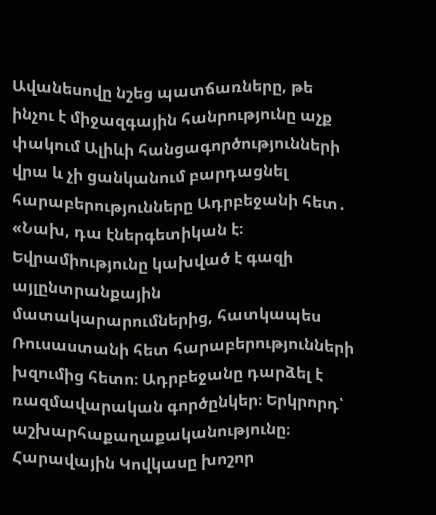Ավանեսովը նշեց պատճառները, թե ինչու է միջազգային հանրությունը աչք փակում Ալիևի հանցագործությունների վրա և չի ցանկանում բարդացնել հարաբերությունները Ադրբեջանի հետ․ «Նախ, դա էներգետիկան է։ Եվրամիությունը կախված է գազի այլընտրանքային մատակարարումներից, հատկապես Ռուսաստանի հետ հարաբերությունների խզումից հետո։ Ադրբեջանը դարձել է ռազմավարական գործընկեր։ Երկրորդ՝ աշխարհաքաղաքականությունը։ Հարավային Կովկասը խոշոր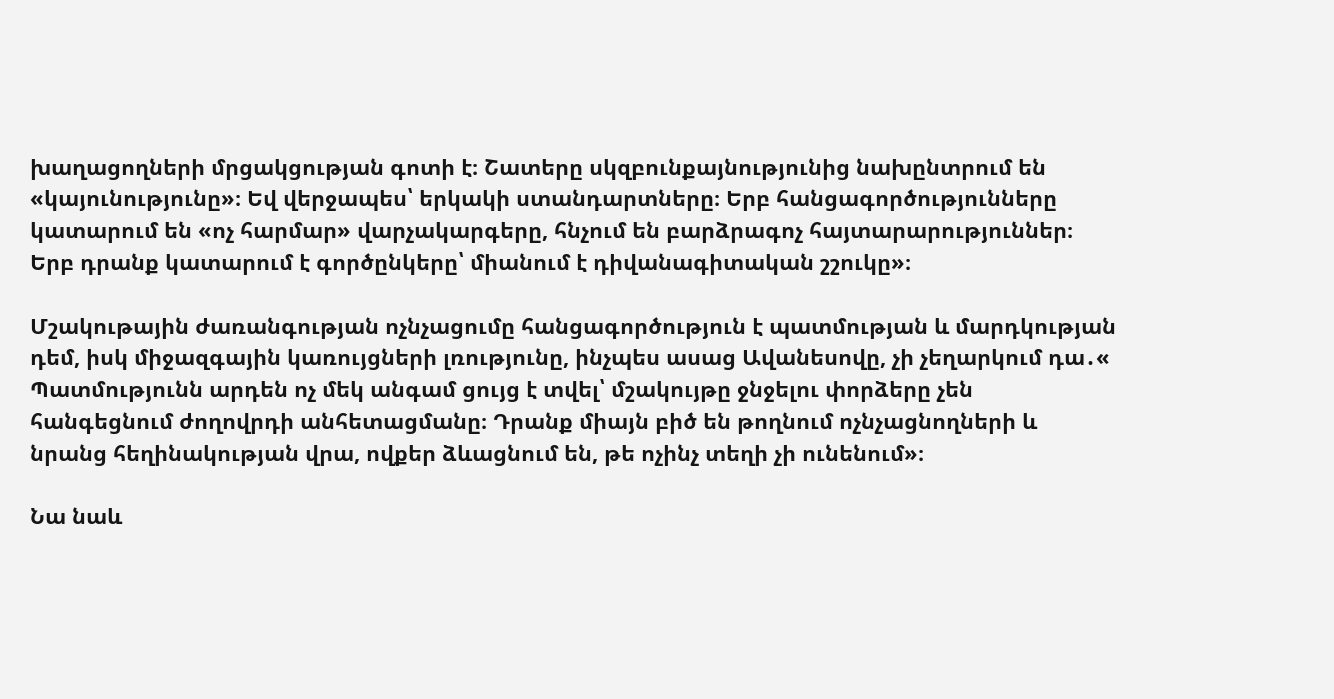խաղացողների մրցակցության գոտի է։ Շատերը սկզբունքայնությունից նախընտրում են «կայունությունը»։ Եվ վերջապես՝ երկակի ստանդարտները։ Երբ հանցագործությունները կատարում են «ոչ հարմար» վարչակարգերը, հնչում են բարձրագոչ հայտարարություններ։ Երբ դրանք կատարում է գործընկերը՝ միանում է դիվանագիտական շշուկը»։

Մշակութային ժառանգության ոչնչացումը հանցագործություն է պատմության և մարդկության դեմ, իսկ միջազգային կառույցների լռությունը, ինչպես ասաց Ավանեսովը, չի չեղարկում դա․« Պատմությունն արդեն ոչ մեկ անգամ ցույց է տվել՝ մշակույթը ջնջելու փորձերը չեն հանգեցնում ժողովրդի անհետացմանը։ Դրանք միայն բիծ են թողնում ոչնչացնողների և նրանց հեղինակության վրա, ովքեր ձևացնում են, թե ոչինչ տեղի չի ունենում»։

Նա նաև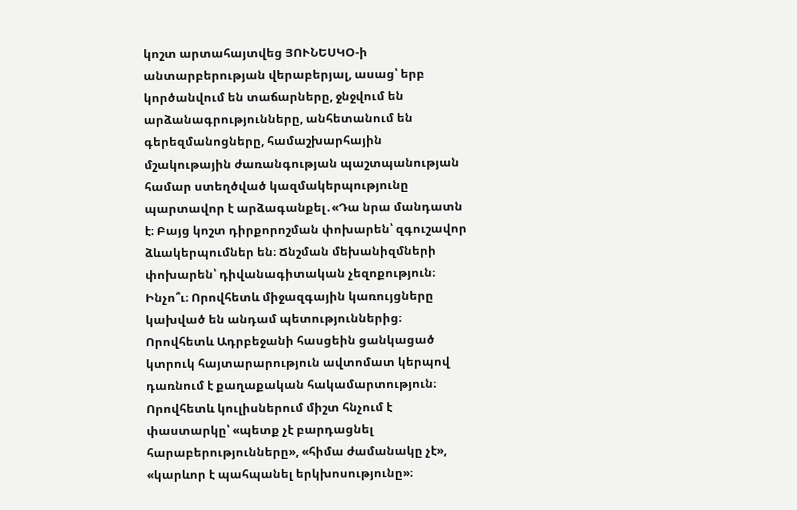կոշտ արտահայտվեց ՅՈՒՆԵՍԿՕ-ի անտարբերության վերաբերյալ, ասաց՝ երբ կործանվում են տաճարները, ջնջվում են արձանագրությունները, անհետանում են գերեզմանոցները, համաշխարհային մշակութային ժառանգության պաշտպանության համար ստեղծված կազմակերպությունը պարտավոր է արձագանքել․«Դա նրա մանդատն է։ Բայց կոշտ դիրքորոշման փոխարեն՝ զգուշավոր ձևակերպումներ են։ Ճնշման մեխանիզմների փոխարեն՝ դիվանագիտական չեզոքություն։ Ինչո՞ւ։ Որովհետև միջազգային կառույցները կախված են անդամ պետություններից։ Որովհետև Ադրբեջանի հասցեին ցանկացած կտրուկ հայտարարություն ավտոմատ կերպով դառնում է քաղաքական հակամարտություն։ Որովհետև կուլիսներում միշտ հնչում է փաստարկը՝ «պետք չէ բարդացնել հարաբերությունները», «հիմա ժամանակը չէ», «կարևոր է պահպանել երկխոսությունը»։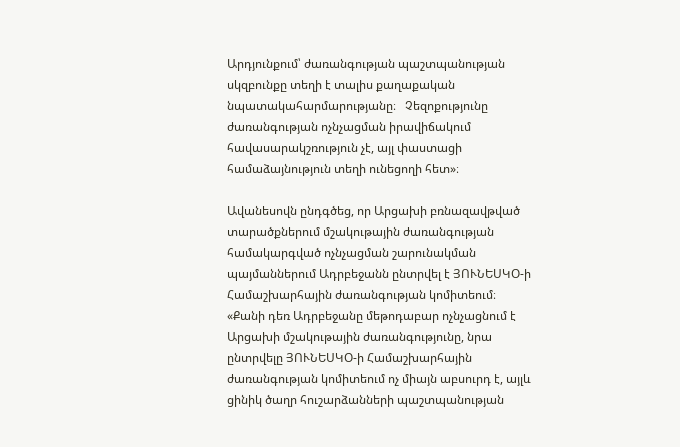Արդյունքում՝ ժառանգության պաշտպանության սկզբունքը տեղի է տալիս քաղաքական նպատակահարմարությանը։   Չեզոքությունը ժառանգության ոչնչացման իրավիճակում հավասարակշռություն չէ, այլ փաստացի համաձայնություն տեղի ունեցողի հետ»։

Ավանեսովն ընդգծեց, որ Արցախի բռնազավթված տարածքներում մշակութային ժառանգության համակարգված ոչնչացման շարունակման պայմաններում Ադրբեջանն ընտրվել է ՅՈՒՆԵՍԿՕ-ի Համաշխարհային ժառանգության կոմիտեում։ «Քանի դեռ Ադրբեջանը մեթոդաբար ոչնչացնում է Արցախի մշակութային ժառանգությունը, նրա ընտրվելը ՅՈՒՆԵՍԿՕ-ի Համաշխարհային ժառանգության կոմիտեում ոչ միայն աբսուրդ է, այլև ցինիկ ծաղր հուշարձանների պաշտպանության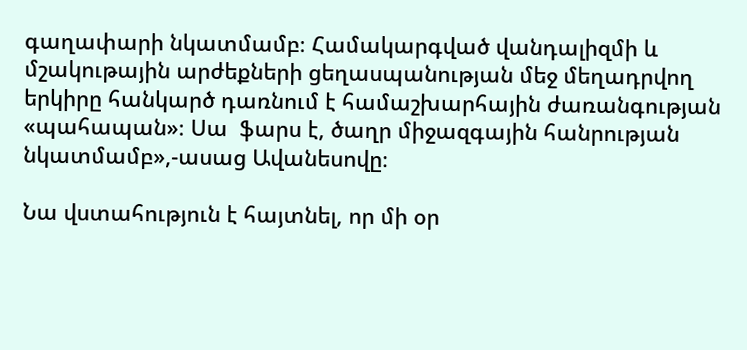գաղափարի նկատմամբ։ Համակարգված վանդալիզմի և մշակութային արժեքների ցեղասպանության մեջ մեղադրվող երկիրը հանկարծ դառնում է համաշխարհային ժառանգության «պահապան»։ Սա  ֆարս է, ծաղր միջազգային հանրության նկատմամբ»,-ասաց Ավանեսովը։

Նա վստահություն է հայտնել, որ մի օր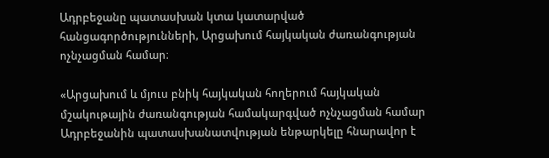Ադրբեջանը պատասխան կտա կատարված հանցագործությունների, Արցախում հայկական ժառանգության ոչնչացման համար։

«Արցախում և մյուս բնիկ հայկական հողերում հայկական մշակութային ժառանգության համակարգված ոչնչացման համար Ադրբեջանին պատասխանատվության ենթարկելը հնարավոր է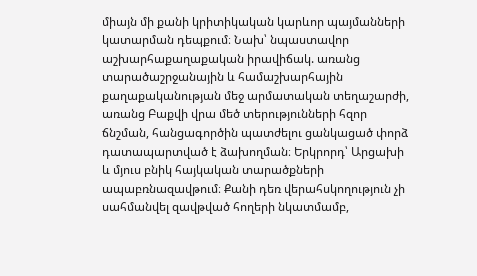միայն մի քանի կրիտիկական կարևոր պայմանների կատարման դեպքում։ Նախ՝ նպաստավոր աշխարհաքաղաքական իրավիճակ. առանց տարածաշրջանային և համաշխարհային քաղաքականության մեջ արմատական տեղաշարժի, առանց Բաքվի վրա մեծ տերությունների հզոր ճնշման, հանցագործին պատժելու ցանկացած փորձ դատապարտված է ձախողման։ Երկրորդ՝ Արցախի և մյուս բնիկ հայկական տարածքների ապաբռնազավթում։ Քանի դեռ վերահսկողություն չի սահմանվել զավթված հողերի նկատմամբ,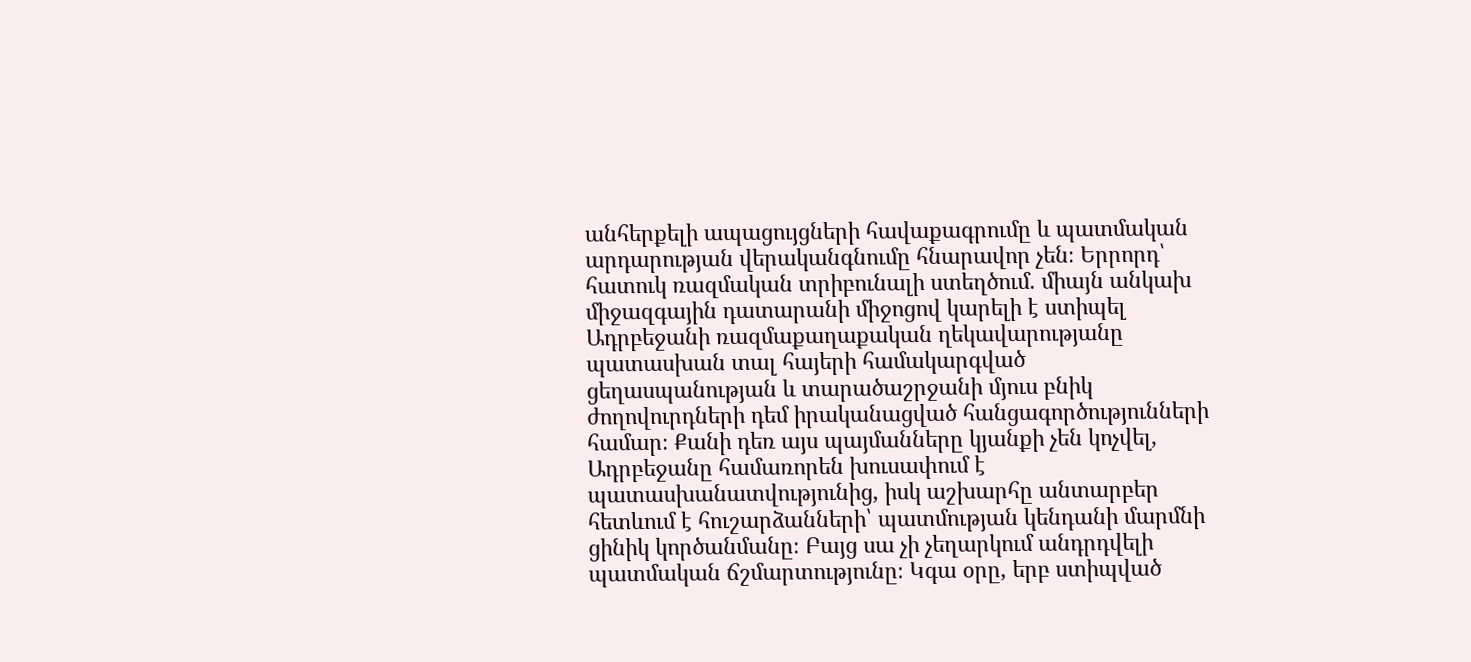անհերքելի ապացույցների հավաքագրումը և պատմական արդարության վերականգնումը հնարավոր չեն։ Երրորդ՝ հատուկ ռազմական տրիբունալի ստեղծում. միայն անկախ միջազգային դատարանի միջոցով կարելի է ստիպել Ադրբեջանի ռազմաքաղաքական ղեկավարությանը պատասխան տալ հայերի համակարգված ցեղասպանության և տարածաշրջանի մյուս բնիկ ժողովուրդների դեմ իրականացված հանցագործությունների համար։ Քանի դեռ այս պայմանները կյանքի չեն կոչվել, Ադրբեջանը համառորեն խուսափում է պատասխանատվությունից, իսկ աշխարհը անտարբեր հետևում է հուշարձանների՝ պատմության կենդանի մարմնի ցինիկ կործանմանը։ Բայց սա չի չեղարկում անդրդվելի պատմական ճշմարտությունը։ Կգա օրը, երբ ստիպված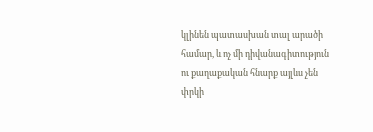կլինեն պատասխան տալ արածի համար, և ոչ մի դիվանագիտություն ու քաղաքական հնարք այլևս չեն փրկի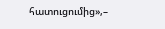հատուցումից»,–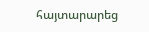հայտարարեց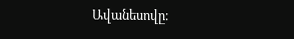Ավանեսովը։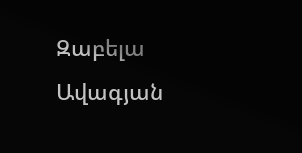Զաբելա Ավագյան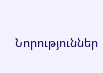Նորություններ